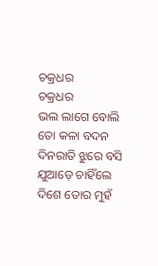ଚକ୍ରଧର
ଚକ୍ରଧର
ଭଲ ଲାଗେ ବୋଲି
ତୋ କଳା ବଦନ
ଦିନରାତି ଝୁରେ ବସି
ଯୁଆଡ଼େ ଚାହିଁଲେ
ଦିଶେ ତୋର ମୁହଁ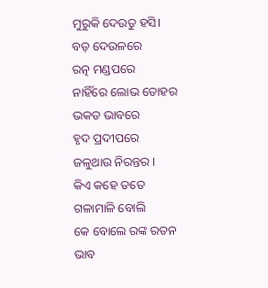ମୁରୁକି ଦେଉତୁ ହସି।
ବଡ଼ ଦେଉଳରେ
ରତ୍ନ ମଣ୍ଡପରେ
ନାହିଁରେ ଲୋଭ ତୋହର
ଭକତ ଭାବରେ
ହୃଦ ପ୍ରଦୀପରେ
ଜଳୁଥାଉ ନିରନ୍ତର ।
କିଏ କହେ ତତେ
ଗଳାମାଳି ବୋଲି
କେ ବୋଲେ ରଙ୍କ ରତନ
ଭାବ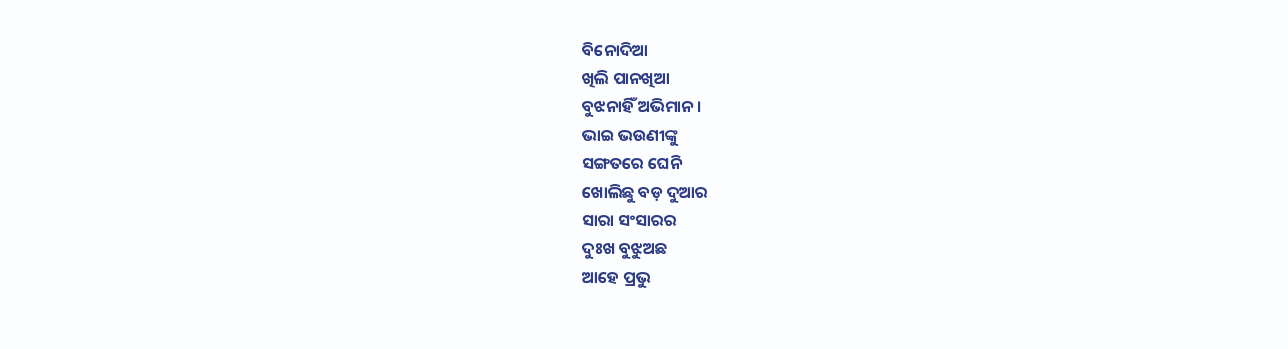ବିନୋଦିଆ
ଖିଲି ପାନଖିଆ
ବୁଝନାହିଁ ଅଭିମାନ।
ଭାଇ ଭଉଣୀଙ୍କୁ
ସଙ୍ଗତରେ ଘେନି
ଖୋଲିଛୁ ବଡ଼ ଦୁଆର
ସାରା ସଂସାରର
ଦୁଃଖ ବୁଝୁଅଛ
ଆହେ ପ୍ରଭୁ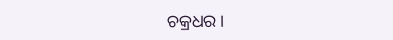ଚକ୍ରଧର ।